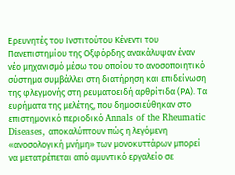Ερευνητές του Ινστιτούτου Κένεντι του Πανεπιστημίου της Οξφόρδης ανακάλυψαν έναν νέο μηχανισμό μέσω του οποίου το ανοσοποιητικό σύστημα συμβάλλει στη διατήρηση και επιδείνωση της φλεγμονής στη ρευματοειδή αρθρίτιδα (ΡΑ). Τα ευρήματα της μελέτης, που δημοσιεύθηκαν στο επιστημονικό περιοδικό Annals of the Rheumatic Diseases, αποκαλύπτουν πώς η λεγόμενη «ανοσολογική μνήμη» των μονοκυττάρων μπορεί να μετατρέπεται από αμυντικό εργαλείο σε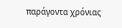παράγοντα χρόνιας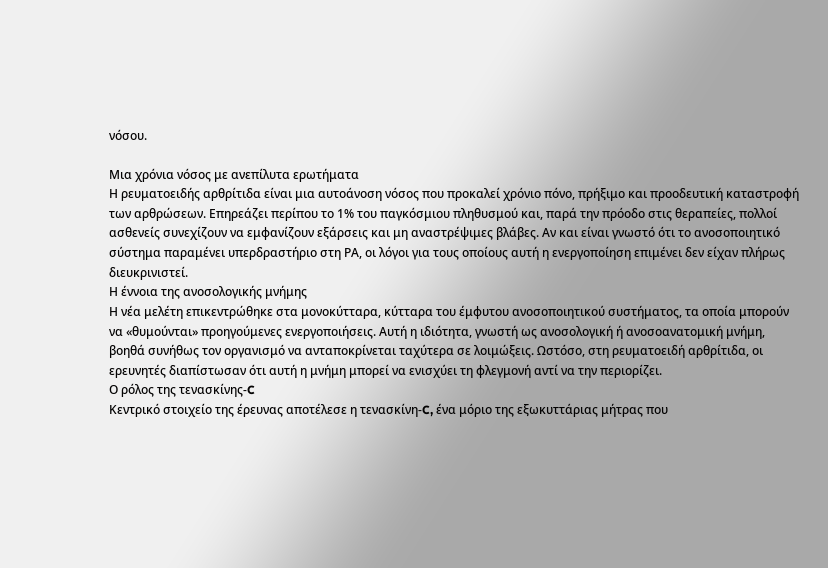νόσου.

Μια χρόνια νόσος με ανεπίλυτα ερωτήματα
Η ρευματοειδής αρθρίτιδα είναι μια αυτοάνοση νόσος που προκαλεί χρόνιο πόνο, πρήξιμο και προοδευτική καταστροφή των αρθρώσεων. Επηρεάζει περίπου το 1% του παγκόσμιου πληθυσμού και, παρά την πρόοδο στις θεραπείες, πολλοί ασθενείς συνεχίζουν να εμφανίζουν εξάρσεις και μη αναστρέψιμες βλάβες. Αν και είναι γνωστό ότι το ανοσοποιητικό σύστημα παραμένει υπερδραστήριο στη ΡΑ, οι λόγοι για τους οποίους αυτή η ενεργοποίηση επιμένει δεν είχαν πλήρως διευκρινιστεί.
Η έννοια της ανοσολογικής μνήμης
Η νέα μελέτη επικεντρώθηκε στα μονοκύτταρα, κύτταρα του έμφυτου ανοσοποιητικού συστήματος, τα οποία μπορούν να «θυμούνται» προηγούμενες ενεργοποιήσεις. Αυτή η ιδιότητα, γνωστή ως ανοσολογική ή ανοσοανατομική μνήμη, βοηθά συνήθως τον οργανισμό να ανταποκρίνεται ταχύτερα σε λοιμώξεις. Ωστόσο, στη ρευματοειδή αρθρίτιδα, οι ερευνητές διαπίστωσαν ότι αυτή η μνήμη μπορεί να ενισχύει τη φλεγμονή αντί να την περιορίζει.
Ο ρόλος της τενασκίνης-C
Κεντρικό στοιχείο της έρευνας αποτέλεσε η τενασκίνη-C, ένα μόριο της εξωκυττάριας μήτρας που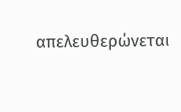απελευθερώνεται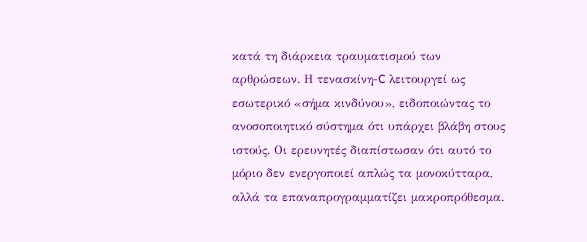κατά τη διάρκεια τραυματισμού των αρθρώσεων. Η τενασκίνη-C λειτουργεί ως εσωτερικό «σήμα κινδύνου», ειδοποιώντας το ανοσοποιητικό σύστημα ότι υπάρχει βλάβη στους ιστούς. Οι ερευνητές διαπίστωσαν ότι αυτό το μόριο δεν ενεργοποιεί απλώς τα μονοκύτταρα, αλλά τα επαναπρογραμματίζει μακροπρόθεσμα.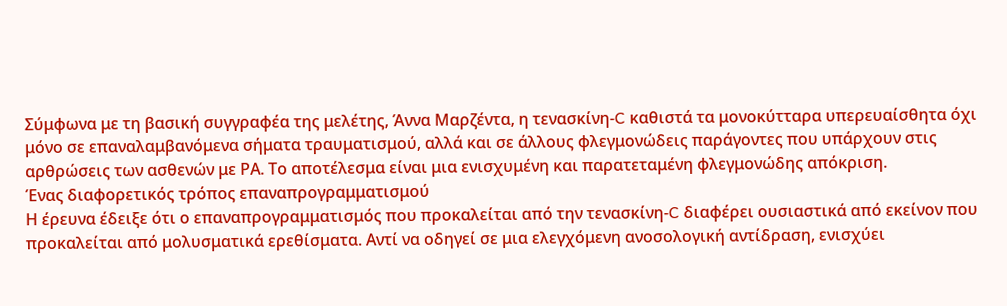Σύμφωνα με τη βασική συγγραφέα της μελέτης, Άννα Μαρζέντα, η τενασκίνη-C καθιστά τα μονοκύτταρα υπερευαίσθητα όχι μόνο σε επαναλαμβανόμενα σήματα τραυματισμού, αλλά και σε άλλους φλεγμονώδεις παράγοντες που υπάρχουν στις αρθρώσεις των ασθενών με ΡΑ. Το αποτέλεσμα είναι μια ενισχυμένη και παρατεταμένη φλεγμονώδης απόκριση.
Ένας διαφορετικός τρόπος επαναπρογραμματισμού
Η έρευνα έδειξε ότι ο επαναπρογραμματισμός που προκαλείται από την τενασκίνη-C διαφέρει ουσιαστικά από εκείνον που προκαλείται από μολυσματικά ερεθίσματα. Αντί να οδηγεί σε μια ελεγχόμενη ανοσολογική αντίδραση, ενισχύει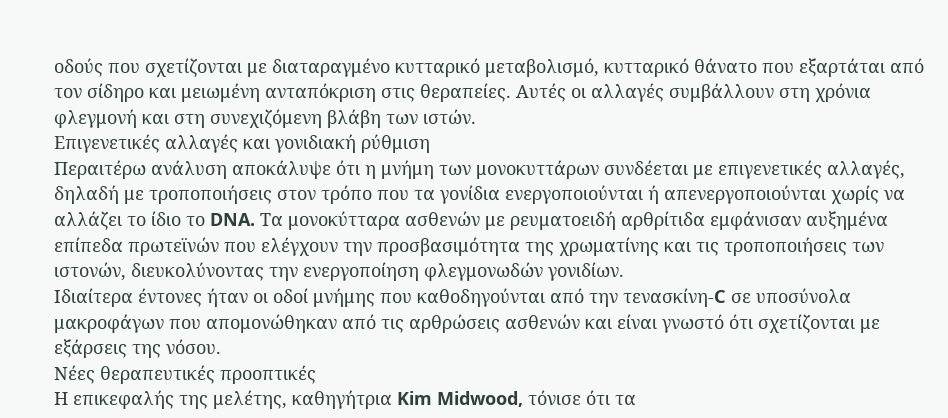οδούς που σχετίζονται με διαταραγμένο κυτταρικό μεταβολισμό, κυτταρικό θάνατο που εξαρτάται από τον σίδηρο και μειωμένη ανταπόκριση στις θεραπείες. Αυτές οι αλλαγές συμβάλλουν στη χρόνια φλεγμονή και στη συνεχιζόμενη βλάβη των ιστών.
Επιγενετικές αλλαγές και γονιδιακή ρύθμιση
Περαιτέρω ανάλυση αποκάλυψε ότι η μνήμη των μονοκυττάρων συνδέεται με επιγενετικές αλλαγές, δηλαδή με τροποποιήσεις στον τρόπο που τα γονίδια ενεργοποιούνται ή απενεργοποιούνται χωρίς να αλλάζει το ίδιο το DNA. Τα μονοκύτταρα ασθενών με ρευματοειδή αρθρίτιδα εμφάνισαν αυξημένα επίπεδα πρωτεϊνών που ελέγχουν την προσβασιμότητα της χρωματίνης και τις τροποποιήσεις των ιστονών, διευκολύνοντας την ενεργοποίηση φλεγμονωδών γονιδίων.
Ιδιαίτερα έντονες ήταν οι οδοί μνήμης που καθοδηγούνται από την τενασκίνη-C σε υποσύνολα μακροφάγων που απομονώθηκαν από τις αρθρώσεις ασθενών και είναι γνωστό ότι σχετίζονται με εξάρσεις της νόσου.
Νέες θεραπευτικές προοπτικές
Η επικεφαλής της μελέτης, καθηγήτρια Kim Midwood, τόνισε ότι τα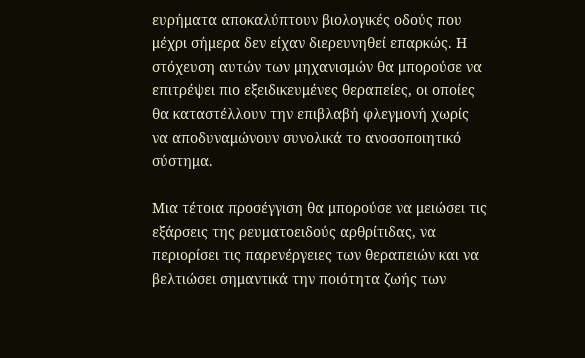ευρήματα αποκαλύπτουν βιολογικές οδούς που μέχρι σήμερα δεν είχαν διερευνηθεί επαρκώς. Η στόχευση αυτών των μηχανισμών θα μπορούσε να επιτρέψει πιο εξειδικευμένες θεραπείες, οι οποίες θα καταστέλλουν την επιβλαβή φλεγμονή χωρίς να αποδυναμώνουν συνολικά το ανοσοποιητικό σύστημα.

Μια τέτοια προσέγγιση θα μπορούσε να μειώσει τις εξάρσεις της ρευματοειδούς αρθρίτιδας, να περιορίσει τις παρενέργειες των θεραπειών και να βελτιώσει σημαντικά την ποιότητα ζωής των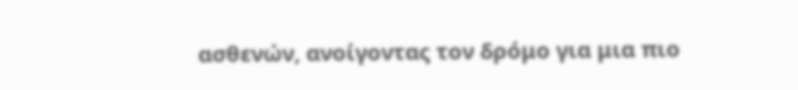ασθενών, ανοίγοντας τον δρόμο για μια πιο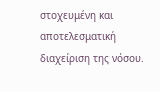στοχευμένη και αποτελεσματική διαχείριση της νόσου.